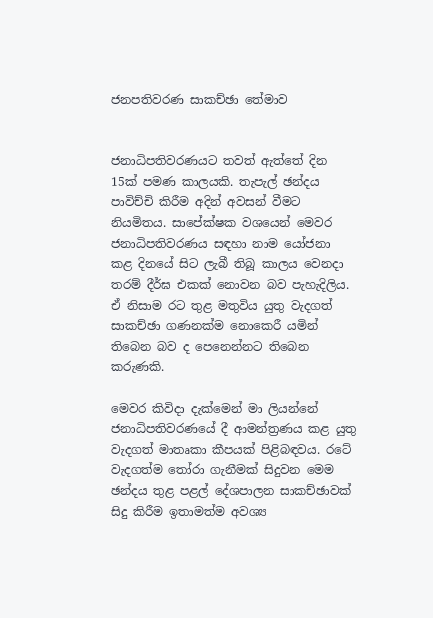ජනපතිවරණ සාකච්ඡා තේමාව


ජනාධිපතිවරණයට තවත් ඇත්තේ දින 15ක් පමණ කාලයකි. තැපැල් ඡන්දය පාවිච්චි කිරීම අදින් අවසන් වීමට නියමිතය. සාපේක්ෂක වශයෙන් මෙවර ජනාධිපතිවරණය සඳහා නාම යෝජනා කළ දිනයේ සිට ලැබී තිබූ කාලය වෙනදා තරම් දීර්ඝ එකක් නොවන බව පැහැදිලිය. ඒ නිසාම රට තුළ මතුවිය යුතු වැදගත් සාකච්ඡා ගණනක්ම නොකෙරී යමින් තිබෙන බව ද පෙනෙන්නට තිබෙන කරුණකි.

මෙවර කිවිදා දැක්මෙන් මා ලියන්නේ ජනාධිපතිවරණයේ දී ආමන්ත්‍රණය කළ යුතු වැදගත් මාතෘකා කීපයක් පිළිබඳවය. රටේ වැදගත්ම තෝරා ගැනීමක් සිදුවන මෙම ඡන්දය තුළ පළල් දේශපාලන සාකච්ඡාවක් සිදු කිරීම ඉතාමත්ම අවශ්‍ය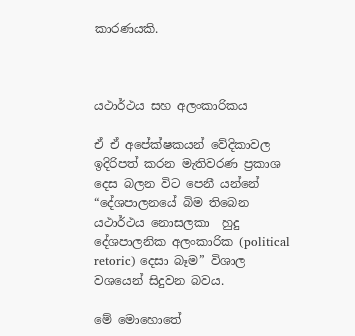කාරණයකි.



යථාර්ථය සහ අලංකාරිකය

ඒ ඒ අපේක්ෂකයන් වේදිකාවල ඉදිරිපත් කරන මැතිවරණ ප්‍රකාශ දෙස බලන විට පෙනී යන්නේ “දේශපාලනයේ බිම තිබෙන යථාර්ථය නොසලකා  හුදු දේශපාලනික අලංකාරික (political retoric) දෙසා බෑම” විශාල වශයෙන් සිදුවන බවය.

මේ මොහොතේ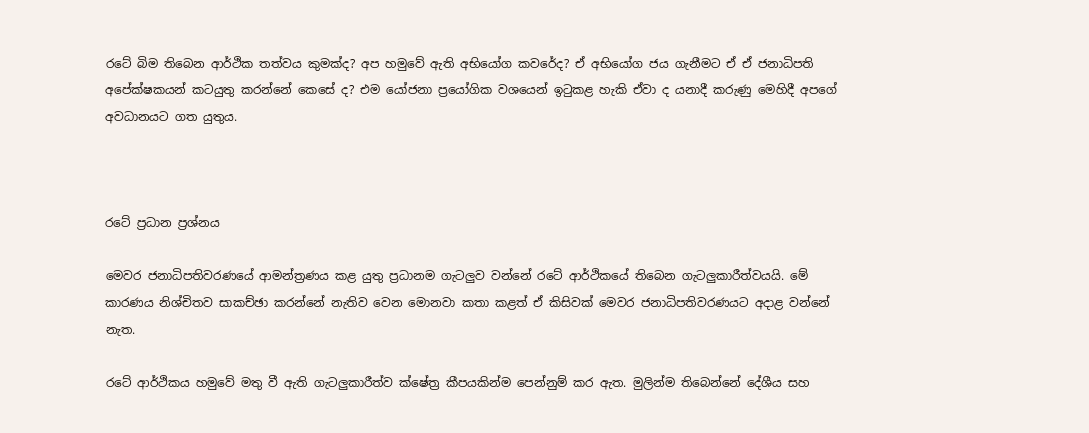රටේ බිම තිබෙන ආර්ථික තත්වය කුමක්ද? අප හමුවේ ඇති අභියෝග කවරේද? ඒ අභියෝග ජය ගැනීමට ඒ ඒ ජනාධිපති අපේක්ෂකයන් කටයුතු කරන්නේ කෙසේ ද? එම යෝජනා ප්‍රයෝගික වශයෙන් ඉටුකළ හැකි ඒවා ද යනාදී කරුණු මෙහිදී අපගේ අවධානයට ගත යුතුය.



රටේ ප්‍රධාන ප්‍රශ්නය

මෙවර ජනාධිපතිවරණයේ ආමන්ත්‍රණය කළ යුතු ප්‍රධානම ගැටලුව වන්නේ රටේ ආර්ථිකයේ තිබෙන ගැටලුකාරීත්වයයි. මේ කාරණය නිශ්චිතව සාකච්ඡා කරන්නේ නැතිව වෙන මොනවා කතා කළත් ඒ කිසිවක් මෙවර ජනාධිපතිවරණයට අදාළ වන්නේ නැත.

රටේ ආර්ථිකය හමුවේ මතු වී ඇති ගැටලුකාරීත්ව ක්ෂේත්‍ර කීපයකින්ම පෙන්නුම් කර ඇත. මුලින්ම තිබෙන්නේ දේශීය සහ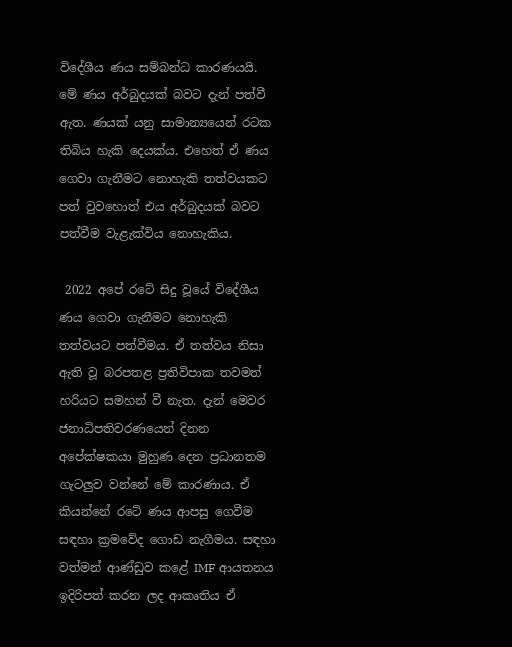විදේශීය ණය සම්බන්ධ කාරණයයි. මේ ණය අර්බුදයක් බවට දැන් පත්වී ඇත. ණයක් යනු සාමාන්‍යයෙන් රටක තිබිය හැකි දෙයක්ය. එහෙත් ඒ ණය ගෙවා ගැනීමට නොහැකි තත්වයකට පත් වුවහොත් එය අර්බුදයක් බවට පත්වීම වැළැක්විය නොහැකිය.

 2022 අපේ රටේ සිදු වූයේ විදේශීය ණය ගෙවා ගැනීමට නොහැකි තත්වයට පත්වීමය. ඒ තත්වය නිසා ඇති වූ බරපතළ ප්‍රතිවිපාක තවමත් හරියට සමහන් වී නැත. දැන් මෙවර ජනාධිපතිවරණයෙන් දිනන අපේක්ෂකයා මුහුණ දෙන ප්‍රධානතම ගැටලුව වන්නේ මේ කාරණාය. ඒ කියන්නේ රටේ ණය ආපසු ගෙවීම සඳහා ක්‍රමවේද ගොඩ නැගීමය. සඳහා වත්මන් ආණ්ඩුව කළේ IMF ආයතනය ඉදිරිපත් කරන ලද ආකෘතිය ඒ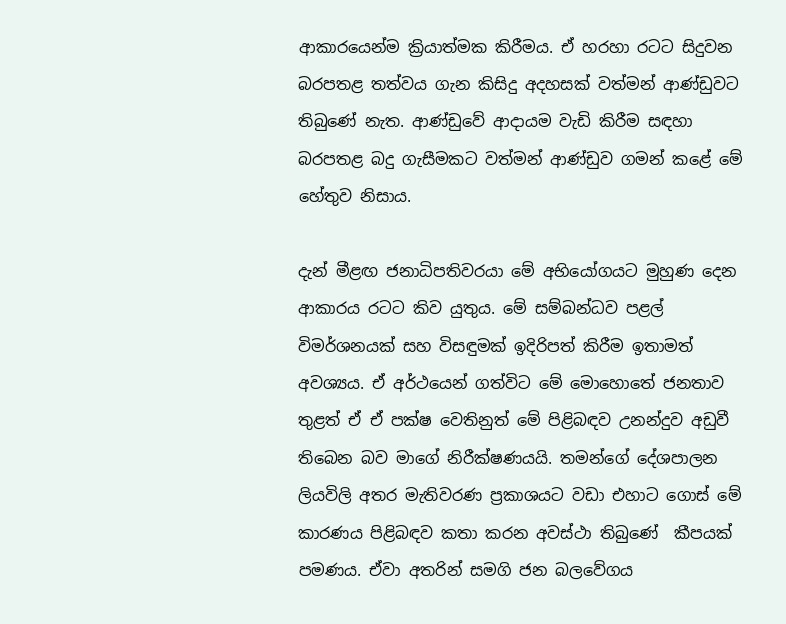ආකාරයෙන්ම ක්‍රියාත්මක කිරීමය. ඒ හරහා රටට සිදුවන බරපතළ තත්වය ගැන කිසිදු අදහසක් වත්මන් ආණ්ඩුවට තිබුණේ නැත. ආණ්ඩුවේ ආදායම වැඩි කිරීම සඳහා බරපතළ බදු ගැසීමකට වත්මන් ආණ්ඩුව ගමන් කළේ මේ හේතුව නිසාය.

දැන් මීළඟ ජනාධිපතිවරයා මේ අභියෝගයට මුහුණ දෙන ආකාරය රටට කිව යුතුය. මේ සම්බන්ධව පළල් විමර්ශනයක් සහ විසඳුමක් ඉදිරිපත් කිරීම ඉතාමත් අවශ්‍යය. ඒ අර්ථයෙන් ගත්විට මේ මොහොතේ ජනතාව තුළත් ඒ ඒ පක්ෂ වෙතිනුත් මේ පිළිබඳව උනන්දුව අඩුවී තිබෙන බව මාගේ නිරීක්ෂණයයි. තමන්ගේ දේශපාලන ලියවිලි අතර මැතිවරණ ප්‍රකාශයට වඩා එහාට ගොස් මේ කාරණය පිළිබඳව කතා කරන අවස්ථා තිබුණේ  කීපයක් පමණය. ඒවා අතරින් සමගි ජන බලවේගය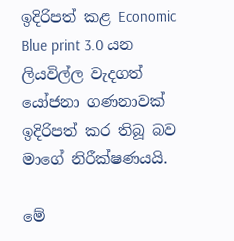ඉදිරිපත් කළ Economic Blue print 3.0 යන ලියවිල්ල වැදගත් යෝජනා ගණනාවක් ඉදිරිපත් කර තිබූ බව මාගේ නිරීක්ෂණයයි.

මේ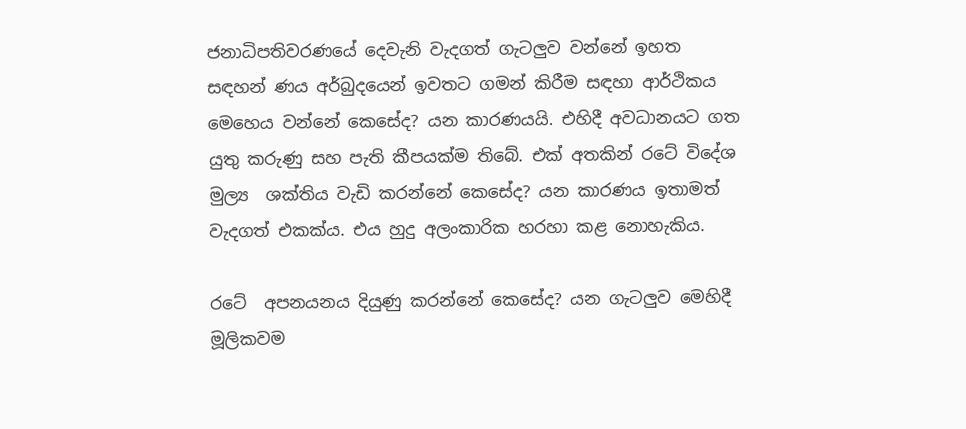ජනාධිපතිවරණයේ දෙවැනි වැදගත් ගැටලුව වන්නේ ඉහත සඳහන් ණය අර්බුදයෙන් ඉවතට ගමන් කිරීම සඳහා ආර්ථිකය මෙහෙය වන්නේ කෙසේද? යන කාරණයයි. එහිදී අවධානයට ගත යුතු කරුණු සහ පැති කීපයක්ම තිබේ. එක් අතකින් රටේ විදේශ මුල්‍ය  ශක්තිය වැඩි කරන්නේ කෙසේද? යන කාරණය ඉතාමත් වැදගත් එකක්ය. එය හුදු අලංකාරික හරහා කළ නොහැකිය.

රටේ  අපනයනය දියුණු කරන්නේ කෙසේද? යන ගැටලුව මෙහිදී මූලිකවම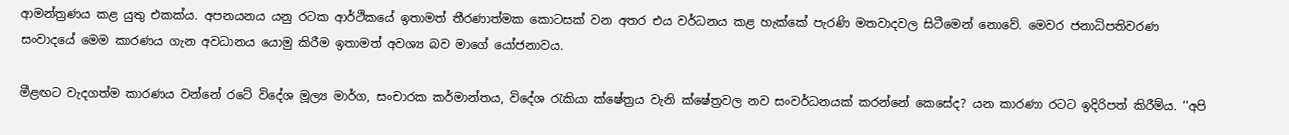ආමන්ත්‍රණය කළ යුතු එකක්ය. අපනයනය යනු රටක ආර්ථිකයේ ඉතාමත් තීරණාත්මක කොටසක් වන අතර එය වර්ධනය කළ හැක්කේ පැරණි මතවාදවල සිටීමෙන් නොවේ. මෙවර ජනාධිපතිවරණ සංවාදයේ මෙම කාරණය ගැන අවධානය යොමු කිරීම ඉතාමත් අවශ්‍ය බව මාගේ යෝජනාවය.

මීළඟට වැදගත්ම කාරණය වන්නේ රටේ විදේශ මූල්‍ය මාර්ග, සංචාරක කර්මාන්තය, විදේශ රැකියා ක්ෂේත්‍රය වැනි ක්ෂේත්‍රවල නව සංවර්ධනයක් කරන්නේ කෙසේද? යන කාරණා රටට ඉදිරිපත් කිරීම්ය. ‘‘අපි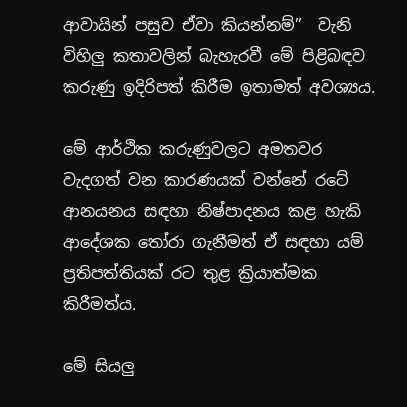ආවායින් පසුව ඒවා කියන්නම්’’  වැනි විහිලු කතාවලින් බැහැරවී මේ පිළිබඳව කරුණු ඉදිරිපත් කිරීම ඉතාමත් අවශ්‍යය.

මේ ආර්ථික කරුණුවලට අමතවර වැදගත් වන කාරණයක් වන්නේ රටේ ආනයනය සඳහා නිෂ්පාදනය කළ හැකි ආදේශක තෝරා ගැනීමත් ඒ සඳහා යම් ප්‍රතිපත්තියක් රට තුළ ක්‍රියාත්මක කිරීමත්ය.

මේ සියලු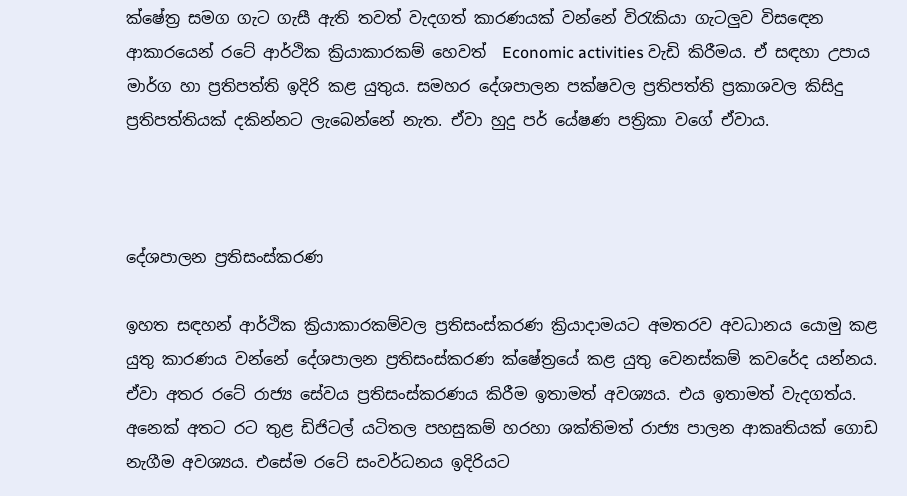ක්ෂේත්‍ර සමග ගැට ගැසී ඇති තවත් වැදගත් කාරණයක් වන්නේ විරැකියා ගැටලුව විසඳෙන ආකාරයෙන් රටේ ආර්ථික ක්‍රියාකාරකම් හෙවත්  Economic activities වැඩි කිරීමය. ඒ සඳහා උපාය මාර්ග හා ප්‍රතිපත්ති ඉදිරි කළ යුතුය. සමහර දේශපාලන පක්ෂවල ප්‍රතිපත්ති ප්‍රකාශවල කිසිදු ප්‍රතිපත්තියක් දකින්නට ලැබෙන්නේ නැත. ඒවා හුදු පර් යේෂණ පත්‍රිකා වගේ ඒවාය.



දේශපාලන ප්‍රතිසංස්කරණ

ඉහත සඳහන් ආර්ථික ක්‍රියාකාරකම්වල ප්‍රතිසංස්කරණ ක්‍රියාදාමයට අමතරව අවධානය යොමු කළ යුතු කාරණය වන්නේ දේශපාලන ප්‍රතිසංස්කරණ ක්ෂේත්‍රයේ කළ යුතු වෙනස්කම් කවරේද යන්නය. ඒවා අතර රටේ රාජ්‍ය සේවය ප්‍රතිසංස්කරණය කිරීම ඉතාමත් අවශ්‍යය. එය ඉතාමත් වැදගත්ය. අනෙක් අතට රට තුළ ඩිජිටල් යටිතල පහසුකම් හරහා ශක්තිමත් රාජ්‍ය පාලන ආකෘතියක් ගොඩ නැගීම අවශ්‍යය. එසේම රටේ සංවර්ධනය ඉදිරියට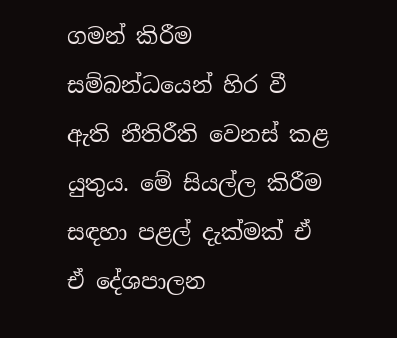ගමන් කිරීම සම්බන්ධයෙන් හිර වී ඇති නීතිරීති වෙනස් කළ යුතුය. මේ සියල්ල කිරීම සඳහා පළල් දැක්මක් ඒ ඒ දේශපාලන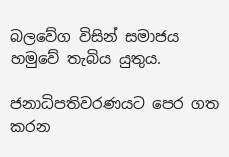බලවේග විසින් සමාජය හමුවේ තැබිය යුතුය.

ජනාධිපතිවරණයට පෙර ගත කරන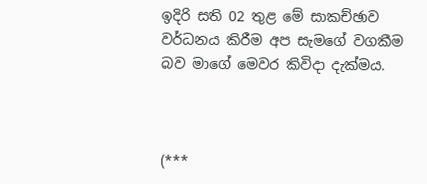ඉදිරි සති 02 තුළ මේ සාකච්ඡාව වර්ධනය කිරීම අප සැමගේ වගකීම බව මාගේ මෙවර කිවිදා දැක්මය.



(***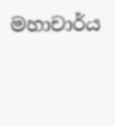මහාචාර්ය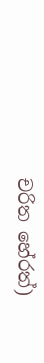චරිත හේරත්)